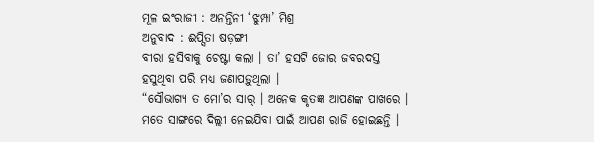ମୂଳ ଇଂରାଜୀ : ଅନନ୍ତିନୀ ‘ଝୁମ୍ପା’ ମିଶ୍ର
ଅନୁବାଦ : ଈପ୍ସିତା ଷଡ଼ଙ୍ଗୀ
ବୀରା ହସିବାକୁ ଚେଷ୍ଟା କଲା । ତା’ ହସଟି ଜୋର ଜବରଦସ୍ତ ହସୁଥିବା ପରି ମଧ୍ୟ ଜଣାପଡ଼ୁଥିଲା ।
“ସୌଭାଗ୍ୟ ତ ମୋ’ର ସାର୍ । ଅନେକ କୃତଜ୍ଞ ଆପଣଙ୍କ ପାଖରେ । ମତେ ସାଙ୍ଗରେ ଦିଲ୍ଲୀ ନେଇଯିବା ପାଇଁ ଆପଣ ରାଜି ହୋଇଛନ୍ତି ।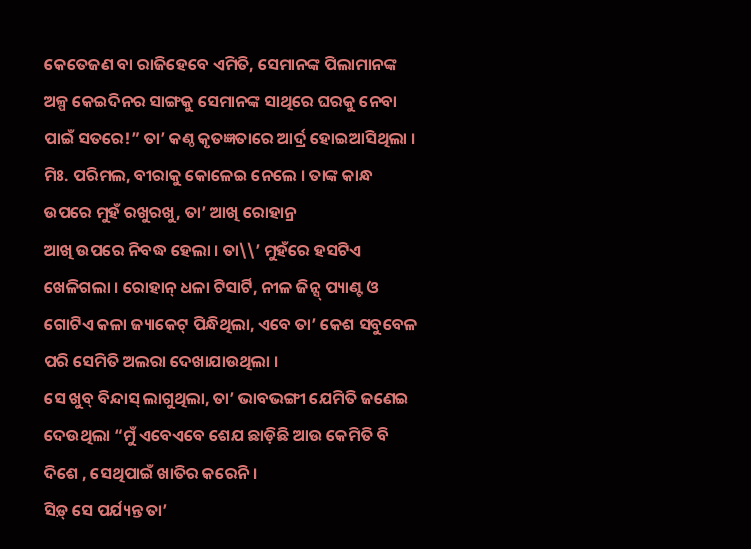କେତେଜଣ ବା ରାଜିହେବେ ଏମିତି, ସେମାନଙ୍କ ପିଲାମାନଙ୍କ ଅଳ୍ପ କେଇଦିନର ସାଙ୍ଗକୁ ସେମାନଙ୍କ ସାଥିରେ ଘରକୁ ନେବା ପାଇଁ ସତରେ!” ତା’ କଣ୍ଠ କୃତଜ୍ଞତାରେ ଆର୍ଦ୍ର ହୋଇଆସିଥିଲା ।
ମିଃ. ପରିମଲ, ବୀରାକୁ କୋଳେଇ ନେଲେ । ତାଙ୍କ କାନ୍ଧ ଉପରେ ମୁହଁ ରଖୁରଖୁ, ତା’ ଆଖି ରୋହାନ୍ର
ଆଖି ଉପରେ ନିବଦ୍ଧ ହେଲା । ତା\\’ ମୁହଁରେ ହସଟିଏ ଖେଳିଗଲା । ରୋହାନ୍ ଧଳା ଟିସାର୍ଟି, ନୀଳ ଜିନ୍ସ୍ ପ୍ୟାଣ୍ଟ ଓ ଗୋଟିଏ କଳା ଜ୍ୟାକେଟ୍ ପିନ୍ଧିଥିଲା, ଏବେ ତା’ କେଶ ସବୁବେଳ ପରି ସେମିତି ଅଲରା ଦେଖାଯାଉଥିଲା ।
ସେ ଖୁବ୍ ବିନ୍ଦାସ୍ ଲାଗୁଥିଲା, ତା’ ଭାବଭଙ୍ଗୀ ଯେମିତି ଜଣେଇ ଦେଉଥିଲା “ମୁଁ ଏବେଏବେ ଶେଯ ଛାଡ଼ିଛି ଆଉ କେମିତି ବି ଦିଶେ , ସେଥିପାଇଁ ଖାତିର କରେନି ।
ସିଡ଼୍ ସେ ପର୍ଯ୍ୟନ୍ତ ତା’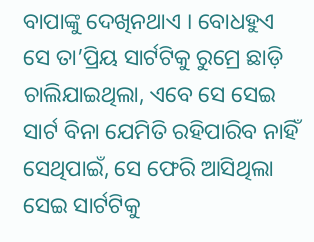ବାପାଙ୍କୁ ଦେଖିନଥାଏ । ବୋଧହୁଏ ସେ ତା’ପ୍ରିୟ ସାର୍ଟଟିକୁ ରୁମ୍ରେ ଛାଡ଼ି ଚାଲିଯାଇଥିଲା, ଏବେ ସେ ସେଇ ସାର୍ଟ ବିନା ଯେମିତି ରହିପାରିବ ନାହିଁ ସେଥିପାଇଁ, ସେ ଫେରି ଆସିଥିଲା ସେଇ ସାର୍ଟଟିକୁ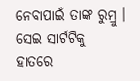ନେବାପାଇଁ ତାଙ୍କ ରୁମ୍ରୁ । ସେଇ ସାର୍ଟଟିକୁ ହାତରେ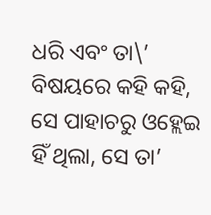ଧରି ଏବଂ ତା\’ ବିଷୟରେ କହି କହି, ସେ ପାହାଚରୁ ଓହ୍ଲେଇ ହିଁ ଥିଲା, ସେ ତା’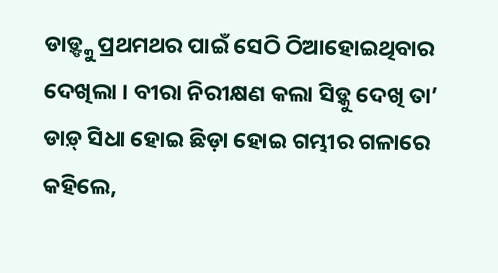ଡାଡ଼୍ଙ୍କୁ ପ୍ରଥମଥର ପାଇଁ ସେଠି ଠିଆହୋଇଥିବାର ଦେଖିଲା । ବୀରା ନିରୀକ୍ଷଣ କଲା ସିଡ଼୍କୁ ଦେଖି ତା’ ଡାଡ଼୍ ସିଧା ହୋଇ ଛିଡ଼ା ହୋଇ ଗମ୍ଭୀର ଗଳାରେ କହିଲେ,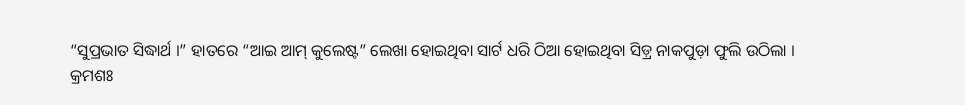“ସୁପ୍ରଭାତ ସିଦ୍ଧାର୍ଥ ।” ହାତରେ “ଆଇ ଆମ୍ କୁଲେଷ୍ଟ” ଲେଖା ହୋଇଥିବା ସାର୍ଟ ଧରି ଠିଆ ହୋଇଥିବା ସିଡ଼୍ର ନାକପୁଡ଼ା ଫୁଲି ଉଠିଲା ।
କ୍ରମଶଃ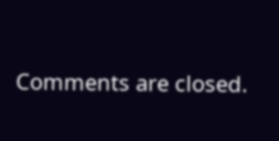Comments are closed.